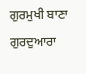ਗੁਰਮੁਖੀ ਬਾਣਾ
ਗੁਰਦੁਆਰਾ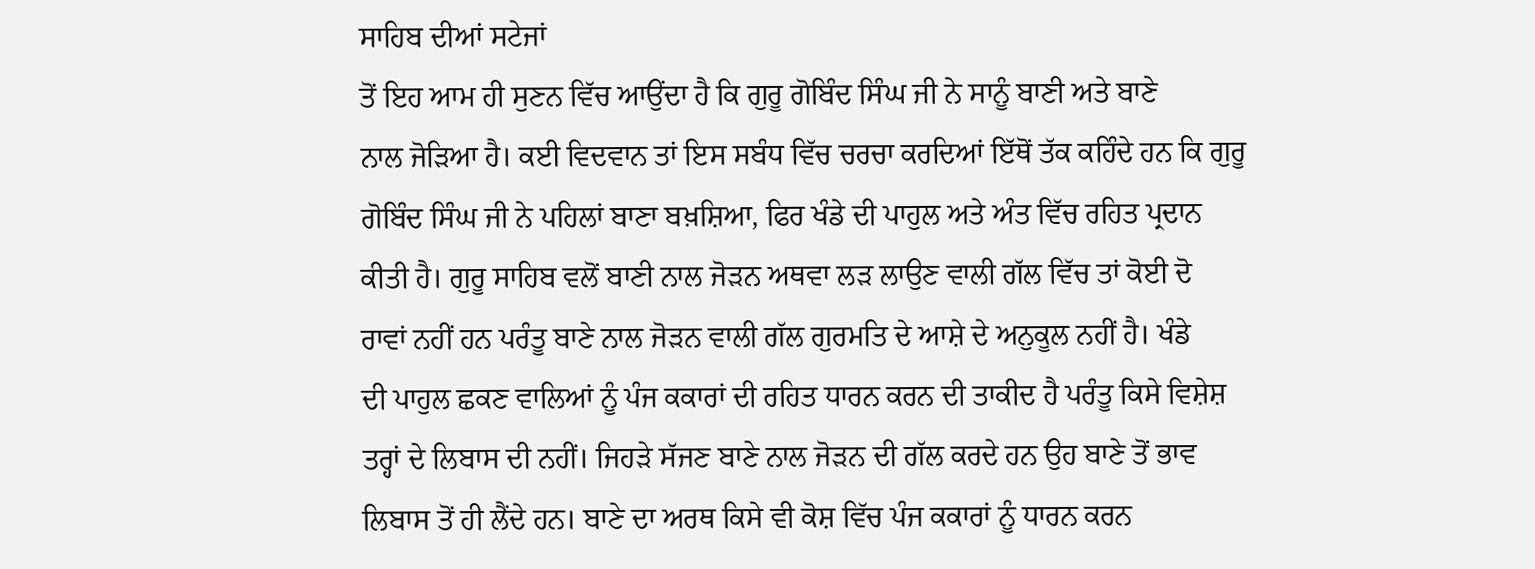ਸਾਹਿਬ ਦੀਆਂ ਸਟੇਜਾਂ
ਤੋਂ ਇਹ ਆਮ ਹੀ ਸੁਣਨ ਵਿੱਚ ਆਉਂਦਾ ਹੈ ਕਿ ਗੁਰੂ ਗੋਬਿੰਦ ਸਿੰਘ ਜੀ ਨੇ ਸਾਨੂੰ ਬਾਣੀ ਅਤੇ ਬਾਣੇ
ਨਾਲ ਜੋੜਿਆ ਹੈ। ਕਈ ਵਿਦਵਾਨ ਤਾਂ ਇਸ ਸਬੰਧ ਵਿੱਚ ਚਰਚਾ ਕਰਦਿਆਂ ਇੱਥੋਂ ਤੱਕ ਕਹਿੰਦੇ ਹਨ ਕਿ ਗੁਰੂ
ਗੋਬਿੰਦ ਸਿੰਘ ਜੀ ਨੇ ਪਹਿਲਾਂ ਬਾਣਾ ਬਖ਼ਸ਼ਿਆ, ਫਿਰ ਖੰਡੇ ਦੀ ਪਾਹੁਲ ਅਤੇ ਅੰਤ ਵਿੱਚ ਰਹਿਤ ਪ੍ਰਦਾਨ
ਕੀਤੀ ਹੈ। ਗੁਰੂ ਸਾਹਿਬ ਵਲੋਂ ਬਾਣੀ ਨਾਲ ਜੋੜਨ ਅਥਵਾ ਲੜ ਲਾਉਣ ਵਾਲੀ ਗੱਲ ਵਿੱਚ ਤਾਂ ਕੋਈ ਦੋ
ਰਾਵਾਂ ਨਹੀਂ ਹਨ ਪਰੰਤੂ ਬਾਣੇ ਨਾਲ ਜੋੜਨ ਵਾਲੀ ਗੱਲ ਗੁਰਮਤਿ ਦੇ ਆਸ਼ੇ ਦੇ ਅਨੁਕੂਲ ਨਹੀਂ ਹੈ। ਖੰਡੇ
ਦੀ ਪਾਹੁਲ ਛਕਣ ਵਾਲਿਆਂ ਨੂੰ ਪੰਜ ਕਕਾਰਾਂ ਦੀ ਰਹਿਤ ਧਾਰਨ ਕਰਨ ਦੀ ਤਾਕੀਦ ਹੈ ਪਰੰਤੂ ਕਿਸੇ ਵਿਸ਼ੇਸ਼
ਤਰ੍ਹਾਂ ਦੇ ਲਿਬਾਸ ਦੀ ਨਹੀਂ। ਜਿਹੜੇ ਸੱਜਣ ਬਾਣੇ ਨਾਲ ਜੋੜਨ ਦੀ ਗੱਲ ਕਰਦੇ ਹਨ ਉਹ ਬਾਣੇ ਤੋਂ ਭਾਵ
ਲਿਬਾਸ ਤੋਂ ਹੀ ਲੈਂਦੇ ਹਨ। ਬਾਣੇ ਦਾ ਅਰਥ ਕਿਸੇ ਵੀ ਕੋਸ਼ ਵਿੱਚ ਪੰਜ ਕਕਾਰਾਂ ਨੂੰ ਧਾਰਨ ਕਰਨ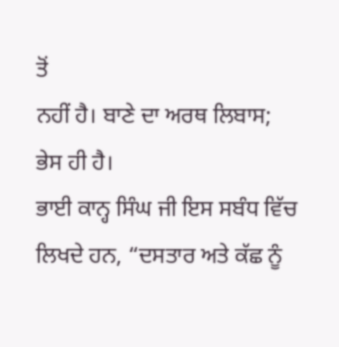ਤੋਂ
ਨਹੀਂ ਹੈ। ਬਾਣੇ ਦਾ ਅਰਥ ਲਿਬਾਸ; ਭੇਸ ਹੀ ਹੈ।
ਭਾਈ ਕਾਨ੍ਹ ਸਿੰਘ ਜੀ ਇਸ ਸਬੰਧ ਵਿੱਚ ਲਿਖਦੇ ਹਨ, “ਦਸਤਾਰ ਅਤੇ ਕੱਛ ਨੂੰ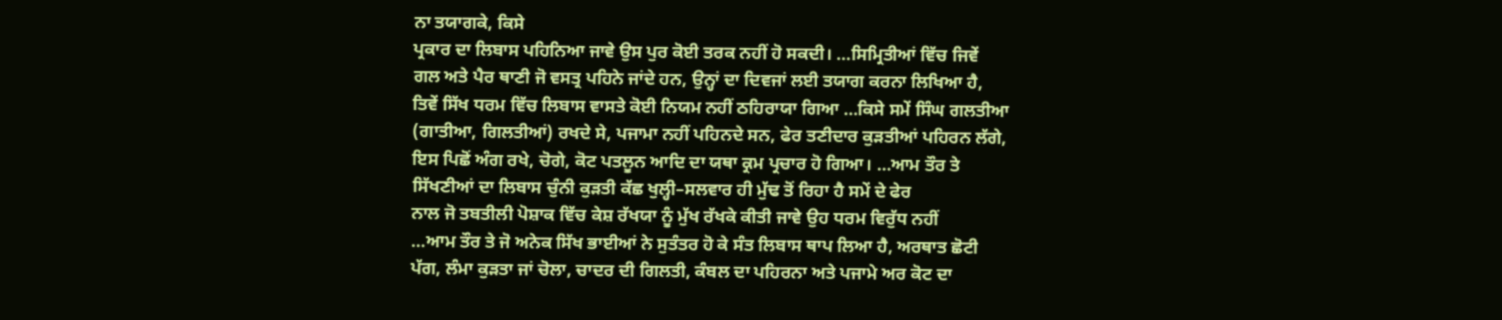ਨਾ ਤਯਾਗਕੇ, ਕਿਸੇ
ਪ੍ਰਕਾਰ ਦਾ ਲਿਬਾਸ ਪਹਿਨਿਆ ਜਾਵੇ ਉਸ ਪੁਰ ਕੋਈ ਤਰਕ ਨਹੀਂ ਹੋ ਸਕਦੀ। …ਸਿਮ੍ਰਿਤੀਆਂ ਵਿੱਚ ਜਿਵੇਂ
ਗਲ ਅਤੇ ਪੈਰ ਥਾਣੀ ਜੋ ਵਸਤ੍ਰ ਪਹਿਨੇ ਜਾਂਦੇ ਹਨ, ਉਨ੍ਹਾਂ ਦਾ ਦਿਵਜਾਂ ਲਈ ਤਯਾਗ ਕਰਨਾ ਲਿਖਿਆ ਹੈ,
ਤਿਵੇਂ ਸਿੱਖ ਧਰਮ ਵਿੱਚ ਲਿਬਾਸ ਵਾਸਤੇ ਕੋਈ ਨਿਯਮ ਨਹੀਂ ਠਹਿਰਾਯਾ ਗਿਆ …ਕਿਸੇ ਸਮੇਂ ਸਿੰਘ ਗਲਤੀਆ
(ਗਾਤੀਆ, ਗਿਲਤੀਆਂ) ਰਖਦੇ ਸੇ, ਪਜਾਮਾ ਨਹੀਂ ਪਹਿਨਦੇ ਸਨ, ਫੇਰ ਤਣੀਦਾਰ ਕੁੜਤੀਆਂ ਪਹਿਰਨ ਲੱਗੇ,
ਇਸ ਪਿਛੋਂ ਅੰਗ ਰਖੇ, ਚੋਗੇ, ਕੋਟ ਪਤਲੂਨ ਆਦਿ ਦਾ ਯਥਾ ਕ੍ਰਮ ਪ੍ਰਚਾਰ ਹੋ ਗਿਆ। …ਆਮ ਤੌਰ ਤੇ
ਸਿੱਖਣੀਆਂ ਦਾ ਲਿਬਾਸ ਚੁੰਨੀ ਕੁੜਤੀ ਕੱਛ ਖੁਲ੍ਹੀ–ਸਲਵਾਰ ਹੀ ਮੁੱਢ ਤੋਂ ਰਿਹਾ ਹੈ ਸਮੇਂ ਦੇ ਫੇਰ
ਨਾਲ ਜੋ ਤਬਤੀਲੀ ਪੋਸ਼ਾਕ ਵਿੱਚ ਕੇਸ਼ ਰੱਖਯਾ ਨੂੰ ਮੁੱਖ ਰੱਖਕੇ ਕੀਤੀ ਜਾਵੇ ਉਹ ਧਰਮ ਵਿਰੁੱਧ ਨਹੀਂ
…ਆਮ ਤੌਰ ਤੇ ਜੋ ਅਨੇਕ ਸਿੱਖ ਭਾਈਆਂ ਨੇ ਸੁਤੰਤਰ ਹੋ ਕੇ ਸੰਤ ਲਿਬਾਸ ਥਾਪ ਲਿਆ ਹੈ, ਅਰਥਾਤ ਛੋਟੀ
ਪੱਗ, ਲੰਮਾ ਕੁੜਤਾ ਜਾਂ ਚੋਲਾ, ਚਾਦਰ ਦੀ ਗਿਲਤੀ, ਕੰਬਲ ਦਾ ਪਹਿਰਨਾ ਅਤੇ ਪਜਾਮੇ ਅਰ ਕੋਟ ਦਾ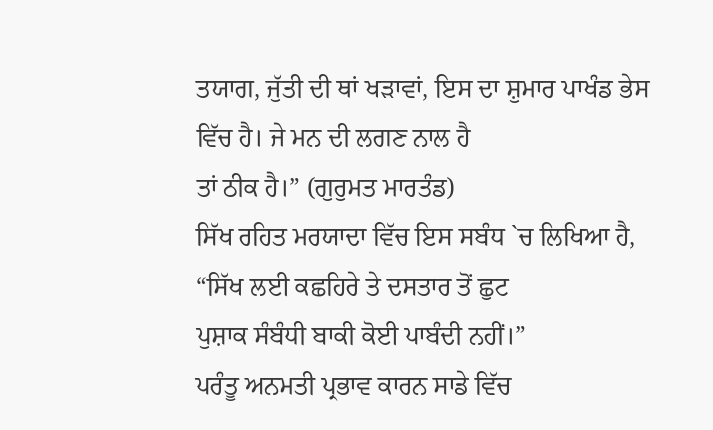ਤਯਾਗ, ਜੁੱਤੀ ਦੀ ਥਾਂ ਖੜਾਵਾਂ, ਇਸ ਦਾ ਸ਼ੁਮਾਰ ਪਾਖੰਡ ਭੇਸ ਵਿੱਚ ਹੈ। ਜੇ ਮਨ ਦੀ ਲਗਣ ਨਾਲ ਹੈ
ਤਾਂ ਠੀਕ ਹੈ।” (ਗੁਰੁਮਤ ਮਾਰਤੰਡ)
ਸਿੱਖ ਰਹਿਤ ਮਰਯਾਦਾ ਵਿੱਚ ਇਸ ਸਬੰਧ `ਚ ਲਿਖਿਆ ਹੈ, “ਸਿੱਖ ਲਈ ਕਛਹਿਰੇ ਤੇ ਦਸਤਾਰ ਤੋਂ ਛੁਟ
ਪੁਸ਼ਾਕ ਸੰਬੰਧੀ ਬਾਕੀ ਕੋਈ ਪਾਬੰਦੀ ਨਹੀਂ।”
ਪਰੰਤੂ ਅਨਮਤੀ ਪ੍ਰਭਾਵ ਕਾਰਨ ਸਾਡੇ ਵਿੱਚ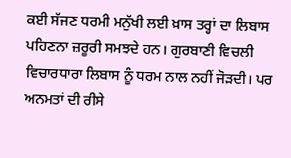ਕਈ ਸੱਜਣ ਧਰਮੀ ਮਨੁੱਖੀ ਲਈ ਖ਼ਾਸ ਤਰ੍ਹਾਂ ਦਾ ਲਿਬਾਸ
ਪਹਿਣਨਾ ਜ਼ਰੂਰੀ ਸਮਝਦੇ ਹਨ। ਗੁਰਬਾਣੀ ਵਿਚਲੀ ਵਿਚਾਰਧਾਰਾ ਲਿਬਾਸ ਨੂੰ ਧਰਮ ਨਾਲ ਨਹੀਂ ਜੋੜਦੀ। ਪਰ
ਅਨਮਤਾਂ ਦੀ ਰੀਸੇ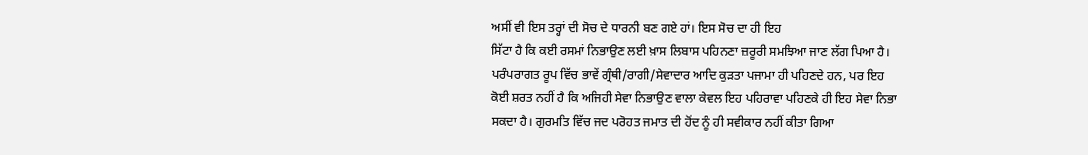ਅਸੀਂ ਵੀ ਇਸ ਤਰ੍ਹਾਂ ਦੀ ਸੋਚ ਦੇ ਧਾਰਨੀ ਬਣ ਗਏ ਹਾਂ। ਇਸ ਸੋਚ ਦਾ ਹੀ ਇਹ
ਸਿੱਟਾ ਹੈ ਕਿ ਕਈ ਰਸਮਾਂ ਨਿਭਾਉਣ ਲਈ ਖ਼ਾਸ ਲਿਬਾਸ ਪਹਿਨਣਾ ਜ਼ਰੂਰੀ ਸਮਝਿਆ ਜਾਣ ਲੱਗ ਪਿਆ ਹੈ।
ਪਰੰਪਰਾਗਤ ਰੂਪ ਵਿੱਚ ਭਾਵੇਂ ਗ੍ਰੰਥੀ/ਰਾਗੀ/ਸੇਵਾਦਾਰ ਆਦਿ ਕੁੜਤਾ ਪਜਾਮਾ ਹੀ ਪਹਿਣਦੇ ਹਨ, ਪਰ ਇਹ
ਕੋਈ ਸ਼ਰਤ ਨਹੀਂ ਹੈ ਕਿ ਅਜਿਹੀ ਸੇਵਾ ਨਿਭਾਉਣ ਵਾਲਾ ਕੇਵਲ ਇਹ ਪਹਿਰਾਵਾ ਪਹਿਣਕੇ ਹੀ ਇਹ ਸੇਵਾ ਨਿਭਾ
ਸਕਦਾ ਹੈ। ਗੁਰਮਤਿ ਵਿੱਚ ਜਦ ਪਰੋਹਤ ਜਮਾਤ ਦੀ ਹੋਂਦ ਨੂੰ ਹੀ ਸਵੀਕਾਰ ਨਹੀਂ ਕੀਤਾ ਗਿਆ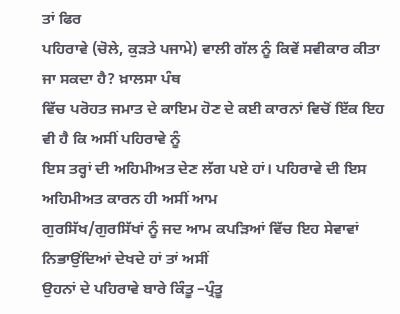ਤਾਂ ਫਿਰ
ਪਹਿਰਾਵੇ (ਚੋਲੇ, ਕੁੜਤੇ ਪਜਾਮੇ) ਵਾਲੀ ਗੱਲ ਨੂੰ ਕਿਵੇਂ ਸਵੀਕਾਰ ਕੀਤਾ ਜਾ ਸਕਦਾ ਹੈ? ਖ਼ਾਲਸਾ ਪੰਥ
ਵਿੱਚ ਪਰੋਹਤ ਜਮਾਤ ਦੇ ਕਾਇਮ ਹੋਣ ਦੇ ਕਈ ਕਾਰਨਾਂ ਵਿਚੋਂ ਇੱਕ ਇਹ ਵੀ ਹੈ ਕਿ ਅਸੀਂ ਪਹਿਰਾਵੇ ਨੂੰ
ਇਸ ਤਰ੍ਹਾਂ ਦੀ ਅਹਿਮੀਅਤ ਦੇਣ ਲੱਗ ਪਏ ਹਾਂ। ਪਹਿਰਾਵੇ ਦੀ ਇਸ ਅਹਿਮੀਅਤ ਕਾਰਨ ਹੀ ਅਸੀਂ ਆਮ
ਗੁਰਸਿੱਖ/ਗੁਰਸਿੱਖਾਂ ਨੂੰ ਜਦ ਆਮ ਕਪੜਿਆਂ ਵਿੱਚ ਇਹ ਸੇਵਾਵਾਂ ਨਿਭਾਉਂਦਿਆਂ ਦੇਖਦੇ ਹਾਂ ਤਾਂ ਅਸੀਂ
ਉਹਨਾਂ ਦੇ ਪਹਿਰਾਵੇ ਬਾਰੇ ਕਿੰਤੂ –ਪ੍ਰੰਤੂ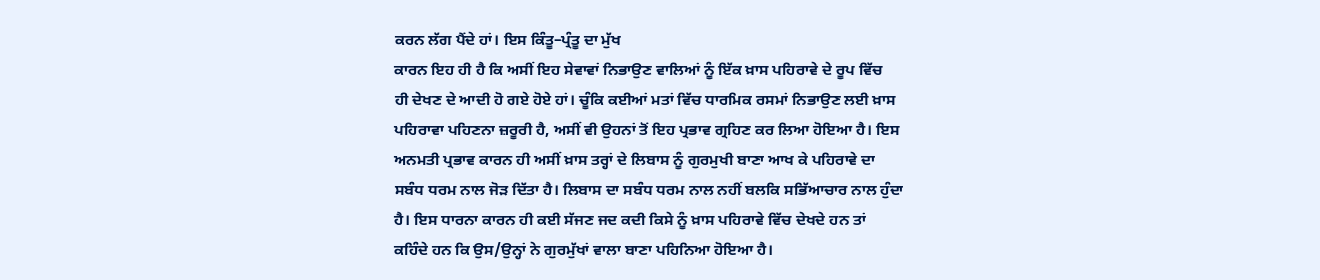ਕਰਨ ਲੱਗ ਪੈਂਦੇ ਹਾਂ। ਇਸ ਕਿੰਤੂ–ਪ੍ਰੰਤੂ ਦਾ ਮੁੱਖ
ਕਾਰਨ ਇਹ ਹੀ ਹੈ ਕਿ ਅਸੀਂ ਇਹ ਸੇਵਾਵਾਂ ਨਿਭਾਉਣ ਵਾਲਿਆਂ ਨੂੰ ਇੱਕ ਖ਼ਾਸ ਪਹਿਰਾਵੇ ਦੇ ਰੂਪ ਵਿੱਚ
ਹੀ ਦੇਖਣ ਦੇ ਆਦੀ ਹੋ ਗਏ ਹੋਏ ਹਾਂ। ਚੂੰਕਿ ਕਈਆਂ ਮਤਾਂ ਵਿੱਚ ਧਾਰਮਿਕ ਰਸਮਾਂ ਨਿਭਾਉਣ ਲਈ ਖ਼ਾਸ
ਪਹਿਰਾਵਾ ਪਹਿਣਨਾ ਜ਼ਰੂਰੀ ਹੈ, ਅਸੀਂ ਵੀ ਉਹਨਾਂ ਤੋਂ ਇਹ ਪ੍ਰਭਾਵ ਗ੍ਰਹਿਣ ਕਰ ਲਿਆ ਹੋਇਆ ਹੈ। ਇਸ
ਅਨਮਤੀ ਪ੍ਰਭਾਵ ਕਾਰਨ ਹੀ ਅਸੀਂ ਖ਼ਾਸ ਤਰ੍ਹਾਂ ਦੇ ਲਿਬਾਸ ਨੂੰ ਗੁਰਮੁਖੀ ਬਾਣਾ ਆਖ ਕੇ ਪਹਿਰਾਵੇ ਦਾ
ਸਬੰਧ ਧਰਮ ਨਾਲ ਜੋੜ ਦਿੱਤਾ ਹੈ। ਲਿਬਾਸ ਦਾ ਸਬੰਧ ਧਰਮ ਨਾਲ ਨਹੀਂ ਬਲਕਿ ਸਭਿੱਆਚਾਰ ਨਾਲ ਹੁੰਦਾ
ਹੈ। ਇਸ ਧਾਰਨਾ ਕਾਰਨ ਹੀ ਕਈ ਸੱਜਣ ਜਦ ਕਦੀ ਕਿਸੇ ਨੂੰ ਖ਼ਾਸ ਪਹਿਰਾਵੇ ਵਿੱਚ ਦੇਖਦੇ ਹਨ ਤਾਂ
ਕਹਿੰਦੇ ਹਨ ਕਿ ਉਸ/ਉਨ੍ਹਾਂ ਨੇ ਗੁਰਮੁੱਖਾਂ ਵਾਲਾ ਬਾਣਾ ਪਹਿਨਿਆ ਹੋਇਆ ਹੈ।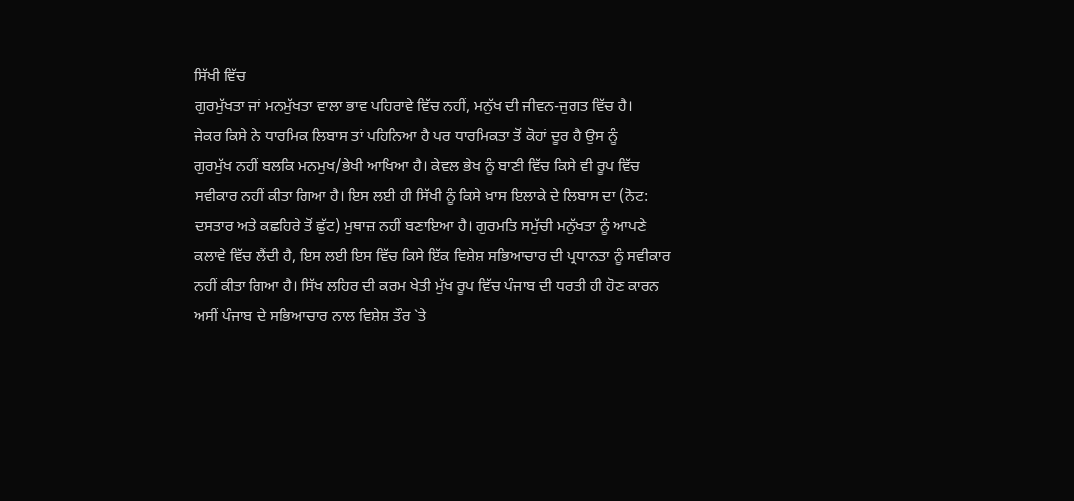ਸਿੱਖੀ ਵਿੱਚ
ਗੁਰਮੁੱਖਤਾ ਜਾਂ ਮਨਮੁੱਖਤਾ ਵਾਲਾ ਭਾਵ ਪਹਿਰਾਵੇ ਵਿੱਚ ਨਹੀਂ, ਮਨੁੱਖ ਦੀ ਜੀਵਨ-ਜੁਗਤ ਵਿੱਚ ਹੈ।
ਜੇਕਰ ਕਿਸੇ ਨੇ ਧਾਰਮਿਕ ਲਿਬਾਸ ਤਾਂ ਪਹਿਨਿਆ ਹੈ ਪਰ ਧਾਰਮਿਕਤਾ ਤੋਂ ਕੋਹਾਂ ਦੂਰ ਹੈ ਉਸ ਨੂੰ
ਗੁਰਮੁੱਖ ਨਹੀਂ ਬਲਕਿ ਮਨਮੁਖ/ਭੇਖੀ ਆਖਿਆ ਹੈ। ਕੇਵਲ ਭੇਖ ਨੂੰ ਬਾਣੀ ਵਿੱਚ ਕਿਸੇ ਵੀ ਰੂਪ ਵਿੱਚ
ਸਵੀਕਾਰ ਨਹੀਂ ਕੀਤਾ ਗਿਆ ਹੈ। ਇਸ ਲਈ ਹੀ ਸਿੱਖੀ ਨੂੰ ਕਿਸੇ ਖ਼ਾਸ ਇਲਾਕੇ ਦੇ ਲਿਬਾਸ ਦਾ (ਨੋਟ:
ਦਸਤਾਰ ਅਤੇ ਕਛਹਿਰੇ ਤੋਂ ਛੁੱਟ) ਮੁਥਾਜ਼ ਨਹੀਂ ਬਣਾਇਆ ਹੈ। ਗੁਰਮਤਿ ਸਮੁੱਚੀ ਮਨੁੱਖਤਾ ਨੂੰ ਆਪਣੇ
ਕਲਾਵੇ ਵਿੱਚ ਲੈਂਦੀ ਹੈ, ਇਸ ਲਈ ਇਸ ਵਿੱਚ ਕਿਸੇ ਇੱਕ ਵਿਸ਼ੇਸ਼ ਸਭਿਆਚਾਰ ਦੀ ਪ੍ਰਧਾਨਤਾ ਨੂੰ ਸਵੀਕਾਰ
ਨਹੀਂ ਕੀਤਾ ਗਿਆ ਹੈ। ਸਿੱਖ ਲਹਿਰ ਦੀ ਕਰਮ ਖੇਤੀ ਮੁੱਖ ਰੂਪ ਵਿੱਚ ਪੰਜਾਬ ਦੀ ਧਰਤੀ ਹੀ ਹੋਣ ਕਾਰਨ
ਅਸੀਂ ਪੰਜਾਬ ਦੇ ਸਭਿਆਚਾਰ ਨਾਲ ਵਿਸ਼ੇਸ਼ ਤੌਰ `ਤੇ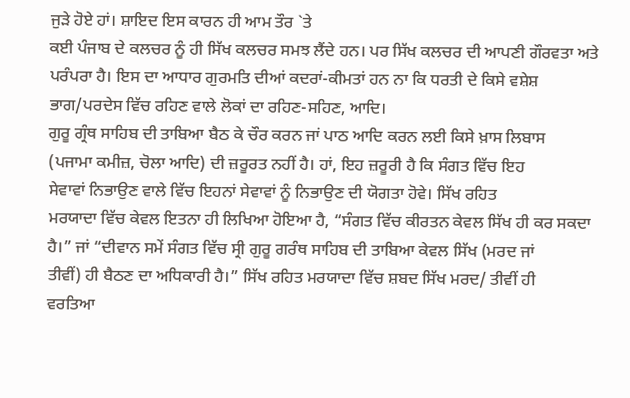ਜੁੜੇ ਹੋਏ ਹਾਂ। ਸ਼ਾਇਦ ਇਸ ਕਾਰਨ ਹੀ ਆਮ ਤੌਰ `ਤੇ
ਕਈ ਪੰਜਾਬ ਦੇ ਕਲਚਰ ਨੂੰ ਹੀ ਸਿੱਖ ਕਲਚਰ ਸਮਝ ਲੈਂਦੇ ਹਨ। ਪਰ ਸਿੱਖ ਕਲਚਰ ਦੀ ਆਪਣੀ ਗੌਰਵਤਾ ਅਤੇ
ਪਰੰਪਰਾ ਹੈ। ਇਸ ਦਾ ਆਧਾਰ ਗੁਰਮਤਿ ਦੀਆਂ ਕਦਰਾਂ-ਕੀਮਤਾਂ ਹਨ ਨਾ ਕਿ ਧਰਤੀ ਦੇ ਕਿਸੇ ਵਸ਼ੇਸ਼
ਭਾਗ/ਪਰਦੇਸ ਵਿੱਚ ਰਹਿਣ ਵਾਲੇ ਲੋਕਾਂ ਦਾ ਰਹਿਣ-ਸਹਿਣ, ਆਦਿ।
ਗੁਰੂ ਗ੍ਰੰਥ ਸਾਹਿਬ ਦੀ ਤਾਬਿਆ ਬੈਠ ਕੇ ਚੌਰ ਕਰਨ ਜਾਂ ਪਾਠ ਆਦਿ ਕਰਨ ਲਈ ਕਿਸੇ ਖ਼ਾਸ ਲਿਬਾਸ
(ਪਜਾਮਾ ਕਮੀਜ਼, ਚੋਲਾ ਆਦਿ) ਦੀ ਜ਼ਰੂਰਤ ਨਹੀਂ ਹੈ। ਹਾਂ, ਇਹ ਜ਼ਰੂਰੀ ਹੈ ਕਿ ਸੰਗਤ ਵਿੱਚ ਇਹ
ਸੇਵਾਵਾਂ ਨਿਭਾਉਣ ਵਾਲੇ ਵਿੱਚ ਇਹਨਾਂ ਸੇਵਾਵਾਂ ਨੂੰ ਨਿਭਾਉਣ ਦੀ ਯੋਗਤਾ ਹੋਵੇ। ਸਿੱਖ ਰਹਿਤ
ਮਰਯਾਦਾ ਵਿੱਚ ਕੇਵਲ ਇਤਨਾ ਹੀ ਲਿਖਿਆ ਹੋਇਆ ਹੈ, “ਸੰਗਤ ਵਿੱਚ ਕੀਰਤਨ ਕੇਵਲ ਸਿੱਖ ਹੀ ਕਰ ਸਕਦਾ
ਹੈ।” ਜਾਂ “ਦੀਵਾਨ ਸਮੇਂ ਸੰਗਤ ਵਿੱਚ ਸ੍ਰੀ ਗੁਰੂ ਗਰੰਥ ਸਾਹਿਬ ਦੀ ਤਾਬਿਆ ਕੇਵਲ ਸਿੱਖ (ਮਰਦ ਜਾਂ
ਤੀਵੀਂ) ਹੀ ਬੈਠਣ ਦਾ ਅਧਿਕਾਰੀ ਹੈ।” ਸਿੱਖ ਰਹਿਤ ਮਰਯਾਦਾ ਵਿੱਚ ਸ਼ਬਦ ਸਿੱਖ ਮਰਦ/ ਤੀਵੀਂ ਹੀ
ਵਰਤਿਆ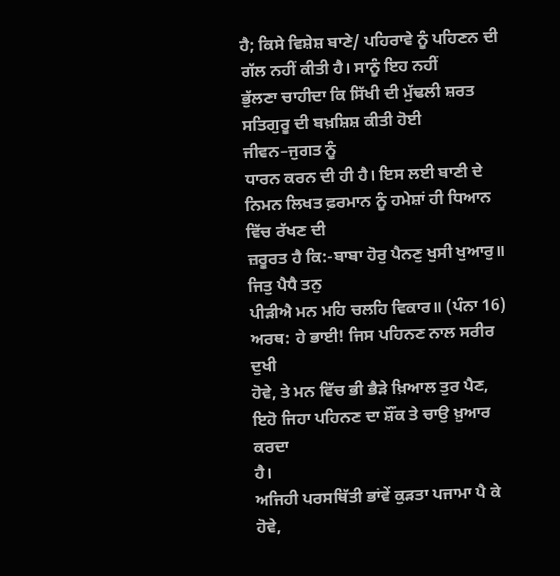ਹੈ; ਕਿਸੇ ਵਿਸ਼ੇਸ਼ ਬਾਣੇ/ ਪਹਿਰਾਵੇ ਨੂੰ ਪਹਿਣਨ ਦੀ ਗੱਲ ਨਹੀਂ ਕੀਤੀ ਹੈ। ਸਾਨੂੰ ਇਹ ਨਹੀਂ
ਭੁੱਲਣਾ ਚਾਹੀਦਾ ਕਿ ਸਿੱਖੀ ਦੀ ਮੁੱਢਲੀ ਸ਼ਰਤ ਸਤਿਗੁਰੂ ਦੀ ਬਖ਼ਸ਼ਿਸ਼ ਕੀਤੀ ਹੋਈ ਜੀਵਨ–ਜੁਗਤ ਨੂੰ
ਧਾਰਨ ਕਰਨ ਦੀ ਹੀ ਹੈ। ਇਸ ਲਈ ਬਾਣੀ ਦੇ ਨਿਮਨ ਲਿਖਤ ਫ਼ਰਮਾਨ ਨੂੰ ਹਮੇਸ਼ਾਂ ਹੀ ਧਿਆਨ ਵਿੱਚ ਰੱਖਣ ਦੀ
ਜ਼ਰੂਰਤ ਹੈ ਕਿ:-ਬਾਬਾ ਹੋਰੁ ਪੈਨਣੁ ਖੁਸੀ ਖੁਆਰੁ॥ ਜਿਤੁ ਪੈਧੈ ਤਨੁ
ਪੀੜੀਐ ਮਨ ਮਹਿ ਚਲਹਿ ਵਿਕਾਰ॥ (ਪੰਨਾ 16) ਅਰਥ: ਹੇ ਭਾਈ! ਜਿਸ ਪਹਿਨਣ ਨਾਲ ਸਰੀਰ ਦੁਖੀ
ਹੋਵੇ, ਤੇ ਮਨ ਵਿੱਚ ਭੀ ਭੈੜੇ ਖ਼ਿਆਲ ਤੁਰ ਪੈਣ, ਇਹੋ ਜਿਹਾ ਪਹਿਨਣ ਦਾ ਸ਼ੌਂਕ ਤੇ ਚਾਉ ਖ਼ੁਆਰ ਕਰਦਾ
ਹੈ।
ਅਜਿਹੀ ਪਰਸਥਿੱਤੀ ਭਾਂਵੇਂ ਕੁੜਤਾ ਪਜਾਮਾ ਪੈ ਕੇ ਹੋਵੇ,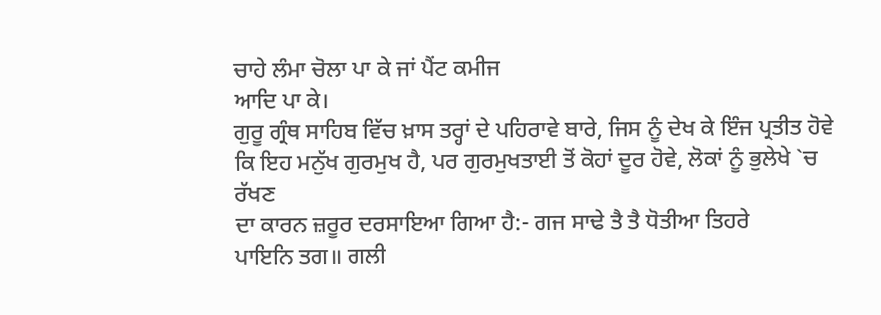ਚਾਹੇ ਲੰਮਾ ਚੋਲਾ ਪਾ ਕੇ ਜਾਂ ਪੈਂਟ ਕਮੀਜ
ਆਦਿ ਪਾ ਕੇ।
ਗੁਰੂ ਗ੍ਰੰਥ ਸਾਹਿਬ ਵਿੱਚ ਖ਼ਾਸ ਤਰ੍ਹਾਂ ਦੇ ਪਹਿਰਾਵੇ ਬਾਰੇ, ਜਿਸ ਨੂੰ ਦੇਖ ਕੇ ਇੰਜ ਪ੍ਰਤੀਤ ਹੋਵੇ
ਕਿ ਇਹ ਮਨੁੱਖ ਗੁਰਮੁਖ ਹੈ, ਪਰ ਗੁਰਮੁਖਤਾਈ ਤੋਂ ਕੋਹਾਂ ਦੂਰ ਹੋਵੇ, ਲੋਕਾਂ ਨੂੰ ਭੁਲੇਖੇ `ਚ ਰੱਖਣ
ਦਾ ਕਾਰਨ ਜ਼ਰੂਰ ਦਰਸਾਇਆ ਗਿਆ ਹੈ:- ਗਜ ਸਾਢੇ ਤੈ ਤੈ ਧੋਤੀਆ ਤਿਹਰੇ
ਪਾਇਨਿ ਤਗ॥ ਗਲੀ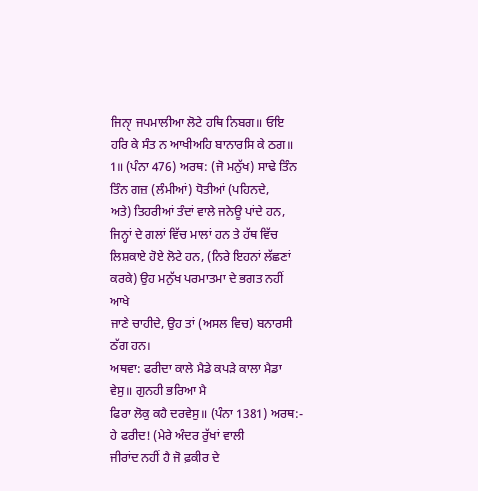ਜਿਨਾੑ ਜਪਮਾਲੀਆ ਲੋਟੇ ਹਥਿ ਨਿਬਗ॥ ਓਇ ਹਰਿ ਕੇ ਸੰਤ ਨ ਆਖੀਅਹਿ ਬਾਨਾਰਸਿ ਕੇ ਠਗ॥
1॥ (ਪੰਨਾ 476) ਅਰਥ: (ਜੋ ਮਨੁੱਖ) ਸਾਢੇ ਤਿੰਨ ਤਿੰਨ ਗਜ਼ (ਲੰਮੀਆਂ) ਧੋਤੀਆਂ (ਪਹਿਨਦੇ,
ਅਤੇ) ਤਿਹਰੀਆਂ ਤੰਦਾਂ ਵਾਲੇ ਜਨੇਊ ਪਾਂਦੇ ਹਨ, ਜਿਨ੍ਹਾਂ ਦੇ ਗਲਾਂ ਵਿੱਚ ਮਾਲਾਂ ਹਨ ਤੇ ਹੱਥ ਵਿੱਚ
ਲਿਸ਼ਕਾਏ ਹੋਏ ਲੋਟੇ ਹਨ, (ਨਿਰੇ ਇਹਨਾਂ ਲੱਛਣਾਂ ਕਰਕੇ) ਉਹ ਮਨੁੱਖ ਪਰਮਾਤਮਾ ਦੇ ਭਗਤ ਨਹੀਂ ਆਖੇ
ਜਾਣੇ ਚਾਹੀਦੇ, ਉਹ ਤਾਂ (ਅਸਲ ਵਿਚ) ਬਨਾਰਸੀ ਠੱਗ ਹਨ।
ਅਥਵਾ: ਫਰੀਦਾ ਕਾਲੇ ਮੈਡੇ ਕਪੜੇ ਕਾਲਾ ਮੈਡਾ ਵੇਸੁ॥ ਗੁਨਹੀ ਭਰਿਆ ਮੈ
ਫਿਰਾ ਲੋਕੁ ਕਹੈ ਦਰਵੇਸੁ॥ (ਪੰਨਾ 1381) ਅਰਥ:- ਹੇ ਫਰੀਦ! (ਮੇਰੇ ਅੰਦਰ ਰੁੱਖਾਂ ਵਾਲੀ
ਜੀਰਾਂਦ ਨਹੀਂ ਹੈ ਜੋ ਫ਼ਕੀਰ ਦੇ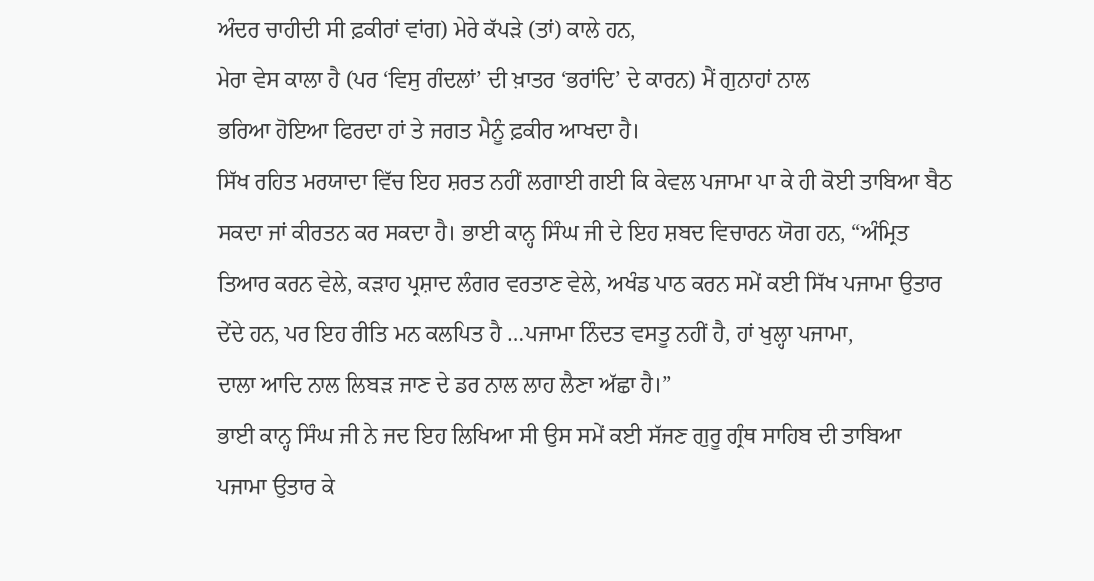ਅੰਦਰ ਚਾਹੀਦੀ ਸੀ ਫ਼ਕੀਰਾਂ ਵਾਂਗ) ਮੇਰੇ ਕੱਪੜੇ (ਤਾਂ) ਕਾਲੇ ਹਨ,
ਮੇਰਾ ਵੇਸ ਕਾਲਾ ਹੈ (ਪਰ ‘ਵਿਸੁ ਗੰਦਲਾਂ’ ਦੀ ਖ਼ਾਤਰ ‘ਭਰਾਂਦਿ’ ਦੇ ਕਾਰਨ) ਮੈਂ ਗੁਨਾਹਾਂ ਨਾਲ
ਭਰਿਆ ਹੋਇਆ ਫਿਰਦਾ ਹਾਂ ਤੇ ਜਗਤ ਮੈਨੂੰ ਫ਼ਕੀਰ ਆਖਦਾ ਹੈ।
ਸਿੱਖ ਰਹਿਤ ਮਰਯਾਦਾ ਵਿੱਚ ਇਹ ਸ਼ਰਤ ਨਹੀਂ ਲਗਾਈ ਗਈ ਕਿ ਕੇਵਲ ਪਜਾਮਾ ਪਾ ਕੇ ਹੀ ਕੋਈ ਤਾਬਿਆ ਬੈਠ
ਸਕਦਾ ਜਾਂ ਕੀਰਤਨ ਕਰ ਸਕਦਾ ਹੈ। ਭਾਈ ਕਾਨ੍ਹ ਸਿੰਘ ਜੀ ਦੇ ਇਹ ਸ਼ਬਦ ਵਿਚਾਰਨ ਯੋਗ ਹਨ, “ਅੰਮ੍ਰਿਤ
ਤਿਆਰ ਕਰਨ ਵੇਲੇ, ਕੜਾਹ ਪ੍ਰਸ਼ਾਦ ਲੰਗਰ ਵਰਤਾਣ ਵੇਲੇ, ਅਖੰਡ ਪਾਠ ਕਰਨ ਸਮੇਂ ਕਈ ਸਿੱਖ ਪਜਾਮਾ ਉਤਾਰ
ਦੇਂਦੇ ਹਨ, ਪਰ ਇਹ ਰੀਤਿ ਮਨ ਕਲਪਿਤ ਹੈ …ਪਜਾਮਾ ਨਿੰਦਤ ਵਸਤੂ ਨਹੀਂ ਹੈ, ਹਾਂ ਖੁਲ੍ਹਾ ਪਜਾਮਾ,
ਦਾਲਾ ਆਦਿ ਨਾਲ ਲਿਬੜ ਜਾਣ ਦੇ ਡਰ ਨਾਲ ਲਾਹ ਲੈਣਾ ਅੱਛਾ ਹੈ।”
ਭਾਈ ਕਾਨ੍ਹ ਸਿੰਘ ਜੀ ਨੇ ਜਦ ਇਹ ਲਿਖਿਆ ਸੀ ਉਸ ਸਮੇਂ ਕਈ ਸੱਜਣ ਗੁਰੂ ਗ੍ਰੰਥ ਸਾਹਿਬ ਦੀ ਤਾਬਿਆ
ਪਜਾਮਾ ਉਤਾਰ ਕੇ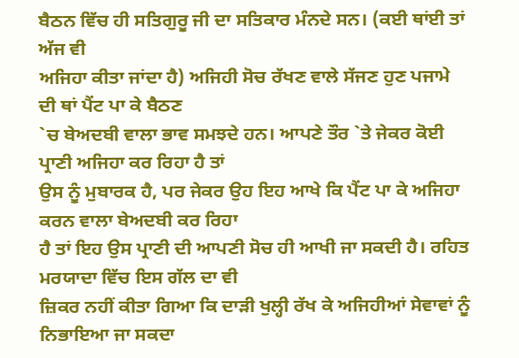ਬੈਠਨ ਵਿੱਚ ਹੀ ਸਤਿਗੁਰੂ ਜੀ ਦਾ ਸਤਿਕਾਰ ਮੰਨਦੇ ਸਨ। (ਕਈ ਥਾਂਈ ਤਾਂ ਅੱਜ ਵੀ
ਅਜਿਹਾ ਕੀਤਾ ਜਾਂਦਾ ਹੈ) ਅਜਿਹੀ ਸੋਚ ਰੱਖਣ ਵਾਲੇ ਸੱਜਣ ਹੁਣ ਪਜਾਮੇ ਦੀ ਥਾਂ ਪੈਂਟ ਪਾ ਕੇ ਬੈਠਣ
`ਚ ਬੇਅਦਬੀ ਵਾਲਾ ਭਾਵ ਸਮਝਦੇ ਹਨ। ਆਪਣੇ ਤੌਰ `ਤੇ ਜੇਕਰ ਕੋਈ ਪ੍ਰਾਣੀ ਅਜਿਹਾ ਕਰ ਰਿਹਾ ਹੈ ਤਾਂ
ਉਸ ਨੂੰ ਮੁਬਾਰਕ ਹੈ, ਪਰ ਜੇਕਰ ਉਹ ਇਹ ਆਖੇ ਕਿ ਪੈਂਟ ਪਾ ਕੇ ਅਜਿਹਾ ਕਰਨ ਵਾਲਾ ਬੇਅਦਬੀ ਕਰ ਰਿਹਾ
ਹੈ ਤਾਂ ਇਹ ਉਸ ਪ੍ਰਾਣੀ ਦੀ ਆਪਣੀ ਸੋਚ ਹੀ ਆਖੀ ਜਾ ਸਕਦੀ ਹੈ। ਰਹਿਤ ਮਰਯਾਦਾ ਵਿੱਚ ਇਸ ਗੱਲ ਦਾ ਵੀ
ਜ਼ਿਕਰ ਨਹੀਂ ਕੀਤਾ ਗਿਆ ਕਿ ਦਾੜੀ ਖੁਲ੍ਹੀ ਰੱਖ ਕੇ ਅਜਿਹੀਆਂ ਸੇਵਾਵਾਂ ਨੂੰ ਨਿਭਾਇਆ ਜਾ ਸਕਦਾ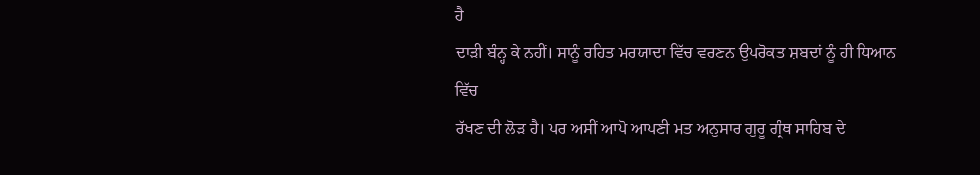ਹੈ
ਦਾੜੀ ਬੰਨ੍ਹ ਕੇ ਨਹੀਂ। ਸਾਨੂੰ ਰਹਿਤ ਮਰਯਾਦਾ ਵਿੱਚ ਵਰਣਨ ਉਪਰੋਕਤ ਸ਼ਬਦਾਂ ਨੂੰ ਹੀ ਧਿਆਨ ਵਿੱਚ
ਰੱਖਣ ਦੀ ਲੋੜ ਹੈ। ਪਰ ਅਸੀਂ ਆਪੋ ਆਪਣੀ ਮਤ ਅਨੁਸਾਰ ਗੁਰੂ ਗ੍ਰੰਥ ਸਾਹਿਬ ਦੇ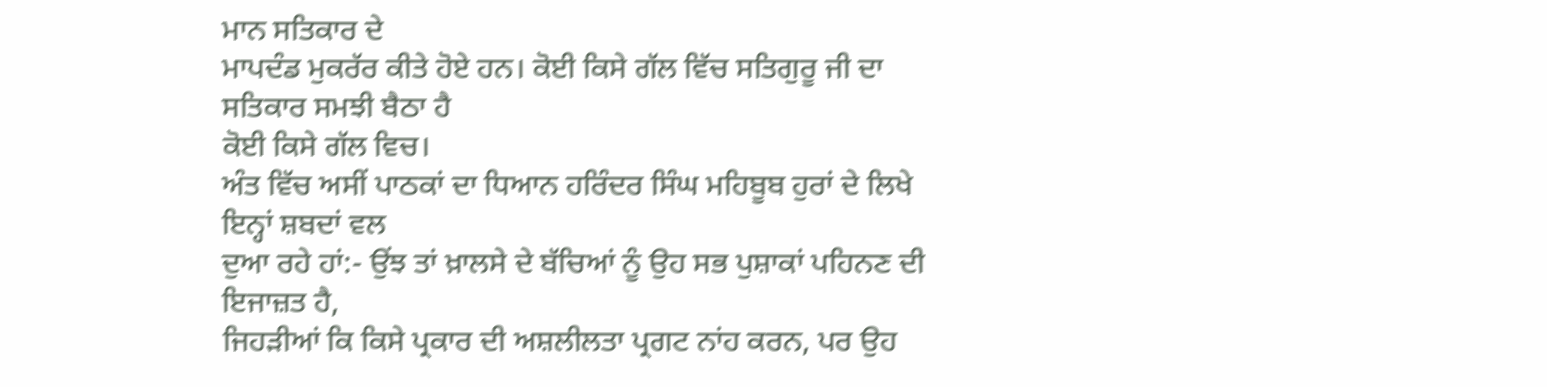ਮਾਨ ਸਤਿਕਾਰ ਦੇ
ਮਾਪਦੰਡ ਮੁਕਰੱਰ ਕੀਤੇ ਹੋਏ ਹਨ। ਕੋਈ ਕਿਸੇ ਗੱਲ ਵਿੱਚ ਸਤਿਗੁਰੂ ਜੀ ਦਾ ਸਤਿਕਾਰ ਸਮਝੀ ਬੈਠਾ ਹੈ
ਕੋਈ ਕਿਸੇ ਗੱਲ ਵਿਚ।
ਅੰਤ ਵਿੱਚ ਅਸੀਂ ਪਾਠਕਾਂ ਦਾ ਧਿਆਨ ਹਰਿੰਦਰ ਸਿੰਘ ਮਹਿਬੂਬ ਹੁਰਾਂ ਦੇ ਲਿਖੇ ਇਨ੍ਹਾਂ ਸ਼ਬਦਾਂ ਵਲ
ਦੁਆ ਰਹੇ ਹਾਂ:- ਉਂਝ ਤਾਂ ਖ਼ਾਲਸੇ ਦੇ ਬੱਚਿਆਂ ਨੂੰ ਉਹ ਸਭ ਪੁਸ਼ਾਕਾਂ ਪਹਿਨਣ ਦੀ ਇਜਾਜ਼ਤ ਹੈ,
ਜਿਹੜੀਆਂ ਕਿ ਕਿਸੇ ਪ੍ਰਕਾਰ ਦੀ ਅਸ਼ਲੀਲਤਾ ਪ੍ਰਗਟ ਨਾਂਹ ਕਰਨ, ਪਰ ਉਹ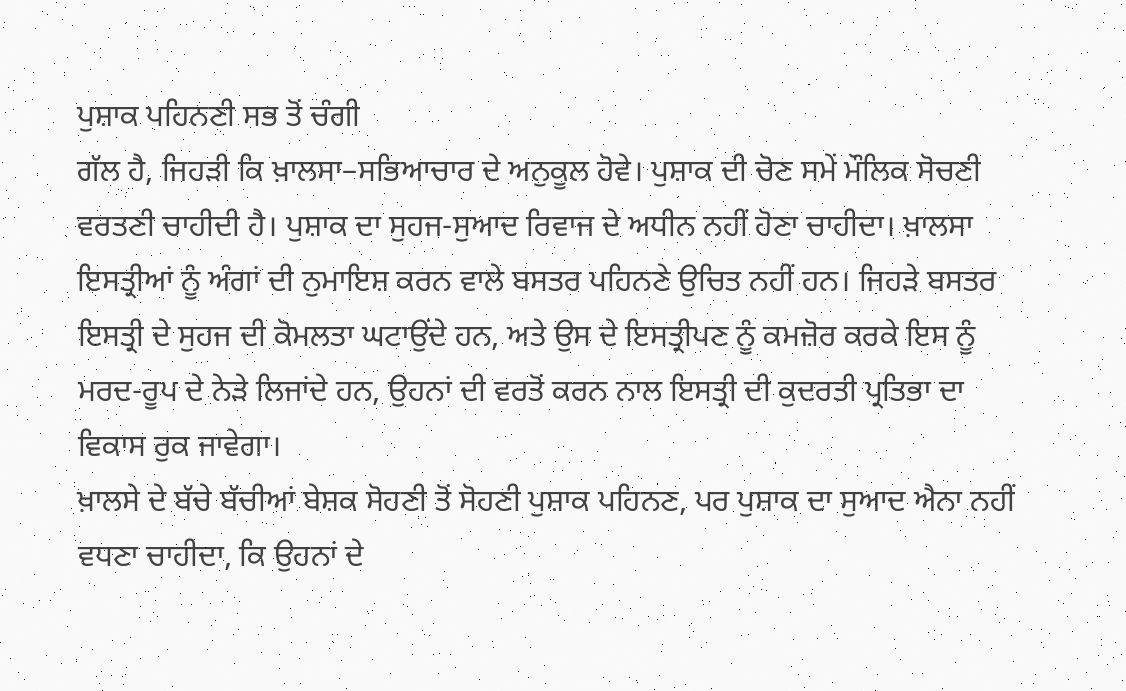ਪੁਸ਼ਾਕ ਪਹਿਨਣੀ ਸਭ ਤੋਂ ਚੰਗੀ
ਗੱਲ ਹੈ, ਜਿਹੜੀ ਕਿ ਖ਼ਾਲਸਾ–ਸਭਿਆਚਾਰ ਦੇ ਅਨੁਕੂਲ ਹੋਵੇ। ਪੁਸ਼ਾਕ ਦੀ ਚੋਣ ਸਮੇਂ ਮੌਲਿਕ ਸੋਚਣੀ
ਵਰਤਣੀ ਚਾਹੀਦੀ ਹੈ। ਪੁਸ਼ਾਕ ਦਾ ਸੁਹਜ-ਸੁਆਦ ਰਿਵਾਜ ਦੇ ਅਧੀਨ ਨਹੀਂ ਹੋਣਾ ਚਾਹੀਦਾ। ਖ਼ਾਲਸਾ
ਇਸਤ੍ਰੀਆਂ ਨੂੰ ਅੰਗਾਂ ਦੀ ਨੁਮਾਇਸ਼ ਕਰਨ ਵਾਲੇ ਬਸਤਰ ਪਹਿਨਣੇ ਉਚਿਤ ਨਹੀਂ ਹਨ। ਜਿਹੜੇ ਬਸਤਰ
ਇਸਤ੍ਰੀ ਦੇ ਸੁਹਜ ਦੀ ਕੋਮਲਤਾ ਘਟਾਉਂਦੇ ਹਨ, ਅਤੇ ਉਸ ਦੇ ਇਸਤ੍ਰੀਪਣ ਨੂੰ ਕਮਜ਼ੋਰ ਕਰਕੇ ਇਸ ਨੂੰ
ਮਰਦ-ਰੂਪ ਦੇ ਨੇੜੇ ਲਿਜਾਂਦੇ ਹਨ, ਉਹਨਾਂ ਦੀ ਵਰਤੋਂ ਕਰਨ ਨਾਲ ਇਸਤ੍ਰੀ ਦੀ ਕੁਦਰਤੀ ਪ੍ਰਤਿਭਾ ਦਾ
ਵਿਕਾਸ ਰੁਕ ਜਾਵੇਗਾ।
ਖ਼ਾਲਸੇ ਦੇ ਬੱਚੇ ਬੱਚੀਆਂ ਬੇਸ਼ਕ ਸੋਹਣੀ ਤੋਂ ਸੋਹਣੀ ਪੁਸ਼ਾਕ ਪਹਿਨਣ, ਪਰ ਪੁਸ਼ਾਕ ਦਾ ਸੁਆਦ ਐਨਾ ਨਹੀਂ
ਵਧਣਾ ਚਾਹੀਦਾ, ਕਿ ਉਹਨਾਂ ਦੇ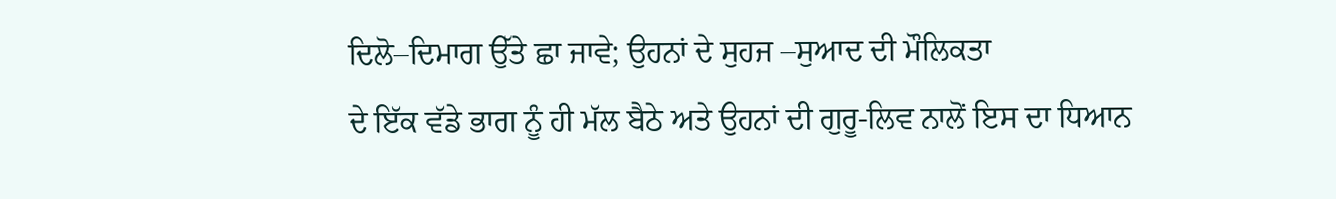ਦਿਲੋ–ਦਿਮਾਗ ਉੱਤੇ ਛਾ ਜਾਵੇ; ਉਹਨਾਂ ਦੇ ਸੁਹਜ –ਸੁਆਦ ਦੀ ਮੌਲਿਕਤਾ
ਦੇ ਇੱਕ ਵੱਡੇ ਭਾਗ ਨੂੰ ਹੀ ਮੱਲ ਬੈਠੇ ਅਤੇ ਉਹਨਾਂ ਦੀ ਗੁਰੂ-ਲਿਵ ਨਾਲੋਂ ਇਸ ਦਾ ਧਿਆਨ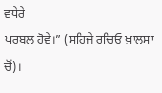ਵਧੇਰੇ
ਪਰਬਲ ਹੋਵੇ।” (ਸਹਿਜੇ ਰਚਿਓ ਖ਼ਾਲਸਾ ਚੋਂ)।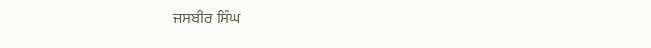ਜਸਬੀਰ ਸਿੰਘ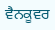ਵੈਨਕੂਵਰ